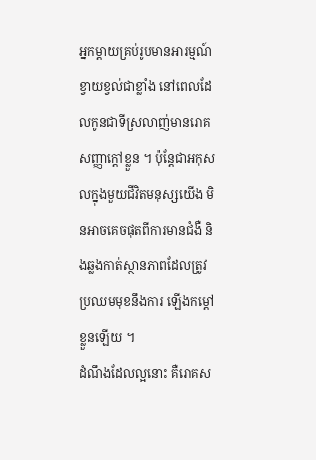អ្នកម្ដាយគ្រប់រូបមានអារម្មណ៍ខ្វាយខ្វល់ជាខ្លាំង នៅពេលដែលកូនជាទីស្រលាញ់មានរោគសញ្ញាក្ដៅខ្លួន ។ ប៉ុន្ដែជាអកុសលក្នុងមួយជីវិតមនុស្សយើង មិនអាចគេចផុតពីការមានជំងឺ និងឆ្លងកាត់ស្ថានភាពដែលត្រូវប្រឈមមុខនឹងការ ឡើងកម្តៅខ្លួនឡើយ ។
ដំណឹងដែលល្អនោះ គឺរោគស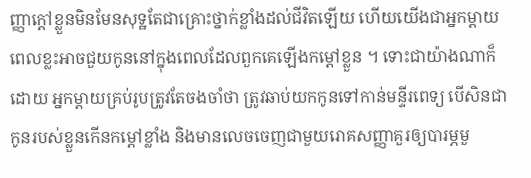ញ្ញាក្ដៅខ្លួនមិនមែនសុទ្ឋតែជាគ្រោះថ្នាក់ខ្លាំងដល់ជីវិតឡើយ ហើយយើងជាអ្នកម្ដាយពេលខ្លះអាចជួយកូននៅក្នុងពេលដែលពួកគេឡើងកម្ដៅខ្លួន ។ ទោះជាយ៉ាងណាក៏ដោយ អ្នកម្ដាយគ្រប់រូបត្រូវតែចងចាំថា ត្រូវឆាប់យកកូនទៅកាន់មន្ទីរពេទ្យ បើសិនជាកូនរបស់ខ្លួនកើនកម្តៅខ្លាំង និងមានលេចចេញជាមួយរោគសញ្ញាគួរឲ្យបារម្ភមួ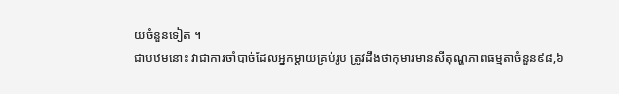យចំនួនទៀត ។
ជាបឋមនោះ វាជាការចាំបាច់ដែលអ្នកម្ដាយគ្រប់រូប ត្រូវដឹងថាកុមារមានសីតុណ្ហភាពធម្មតាចំនួន៩៨,៦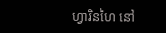ហ្វារិនហៃ នៅ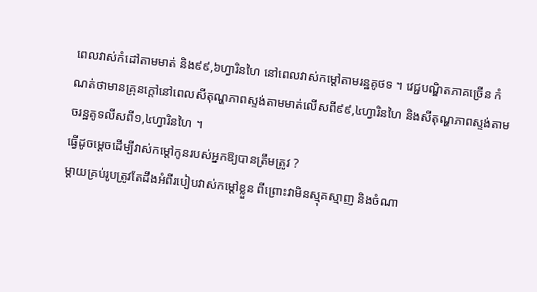ពេលវាស់កំដៅតាមមាត់ និង៩៩,៦ហ្វារិនហៃ នៅពេលវាស់កម្ដៅតាមរន្ឋគូថទ ។ វេជ្ជបណ្ឌិតភាគច្រើន កំណត់ថាមានគ្រុនក្ដៅនៅពេលសីតុណ្ហភាពស្ទង់តាមមាត់លើសពី៩៩,៤ហ្វារិនហៃ និងសីតុណ្ហភាពស្ទង់តាមចរន្ឋគូទលីសពី១,៤ហ្វារិនហៃ ។
ធ្វើដូចម្ដេចដើម្បីវាស់កម្ដៅកូនរបស់អ្នកឱ្យបានត្រឹមត្រូវ ?
ម្ដាយគ្រប់រូបត្រូវតែដឹងអំពីរបៀបវាស់កម្ដៅខ្លួន ពីព្រោះវាមិនស្មុគស្មាញ និងចំណា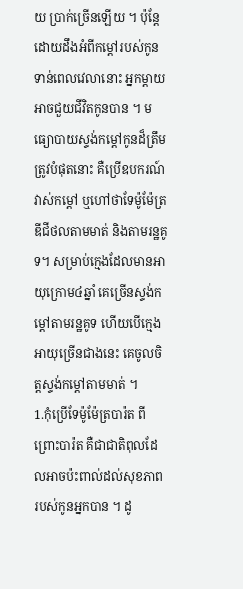យ ប្រាក់ច្រើនឡើយ ។ ប៉ុន្ដែដោយដឹងអំពីកម្ដៅរបស់កូនទាន់ពេលវេលានោះ អ្នកម្ដាយអាចជួយជីវិតកូនបាន ។ មធ្យោបាយស្ទង់កម្ដៅកូនដ៏ត្រឹមត្រូវបំផុតនោះ គឺប្រើឧបករណ៍វាស់កម្តៅ ឬហៅថាទែម៉ូម៉ែត្រឌីជីថលតាមមាត់ និងតាមរន្ឋគូទ។ សម្រាប់ក្មេងដែលមានអាយុក្រោម៤ឆ្នាំ គេច្រើនស្ទង់កម្តៅតាមរន្ឋគូទ ហើយបើក្មេងអាយុច្រើនជាងនេះ គេចូលចិត្ដស្ទង់កម្ដៅតាមមាត់ ។
1.កុំប្រើទែម៉ូម៉ែត្របារ៉ត ពីព្រោះបារ៉ត គឺជាជាតិពុលដែលអាចប៉ះពាល់ដល់សុខភាព របស់កូនអ្នកបាន ។ ដូ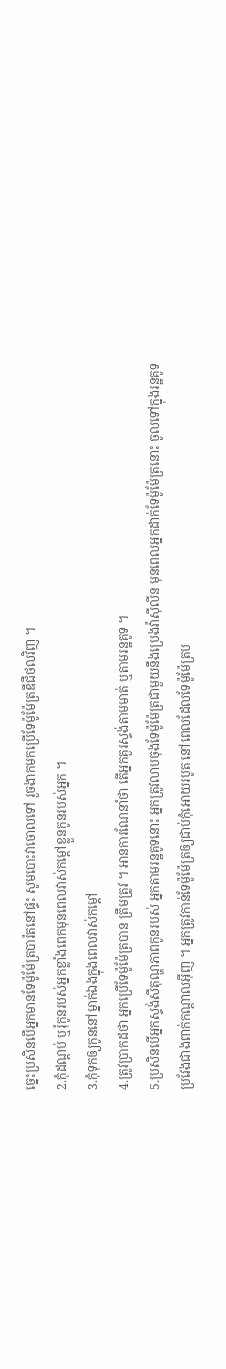ច្នេះប្រសិនបើអ្នកមានទែម៉ូម៉ែត្របារ៉តនៅផ្ទះ សូមបោះវាចោលទៅ រួចងាកមកប្រើទែម៉ូម៉ែត្រឌីជីថលវិញ ។
2.កុំដណ្ដប់ ឬរុំកូនរបស់អ្នកខ្លាំងពេកមុនពេលវាស់កម្តៅខ្លួនកូនរបស់អ្នក ។
3.កុំទុកឲ្យកូននៅម្នាក់ឯងក្នុងពេលវាស់កម្ដៅ
4.ត្រូវប្រាកដថា អ្នកប្រើទែម៉ូម៉ែត្របាន ត្រឹមត្រូវ ។ អានការណែនាំថា តើអ្នកគួរស្ទង់តាមមាត់ ឬតាមរន្ឋគូទ ។
5.ប្រសិនបើអ្នកស្ទង់សីតុណ្ហភាពកូនរបស់ អ្នកតាមរន្ឋគូទនោះ អ្នកត្រូវលាបចុងទែម៉ូម៉ែត្រជាមួយនឹងប្រេងវ៉ាស៊ីលីន មុនពេលអ្នកដាក់ទែម៉ូម៉ែត្រនោះ ចូលទៅក្នុងរន្ឋគូទប្រវែងជាងពាក់កណ្ដាលអ៊ីញ ។ អ្នកត្រូវកាន់ទែម៉ូម៉ែត្រឲ្យជាប់កុំអោយរបូត នៅពេលដែលទែម៉ូម៉ែត្រប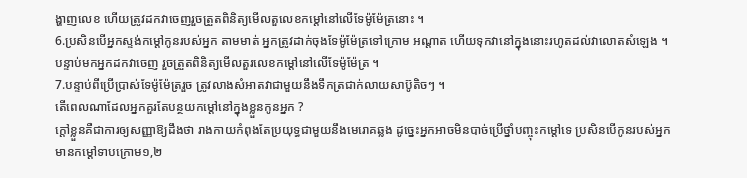ង្ហាញលេខ ហើយត្រូវដកវាចេញរួចត្រួតពិនិត្យមើលតួលេខកម្ដៅនៅលើទែម៉ូម៉ែត្រនោះ ។
6.ប្រសិនបើអ្នកស្ទង់កម្ដៅកូនរបស់អ្នក តាមមាត់ អ្នកត្រូវដាក់ចុងទែម៉ូម៉ែត្រទៅក្រោម អណ្តាត ហើយទុកវានៅក្នុងនោះរហូតដល់វាលោតសំឡេង ។ បន្ទាប់មកអ្នកដកវាចេញ រួចត្រួតពិនិត្យមើលតួរលេខកម្ដៅនៅលើទែម៉ូម៉ែត្រ ។
7.បន្ទាប់ពីប្រើប្រាស់ទែម៉ូម៉ែត្ររួច ត្រូវលាងសំអាតវាជាមួយនឹងទឹកត្រជាក់លាយសាប៊ូតិចៗ ។
តើពេលណាដែលអ្នកគួរតែបន្ថយកម្ដៅនៅក្នុងខ្លួនកូនអ្នក ?
ក្ដៅខ្លួនគឺជាការឲ្យសញ្ញាឱ្យដឹងថា រាងកាយកំពុងតែប្រយុទ្ធជាមួយនឹងមេរោគឆ្លង ដូច្នេះអ្នកអាចមិនបាច់ប្រើថ្នាំបញ្ចុះកម្តៅទេ ប្រសិនបើកូនរបស់អ្នកមានកម្ដៅទាបក្រោម១,២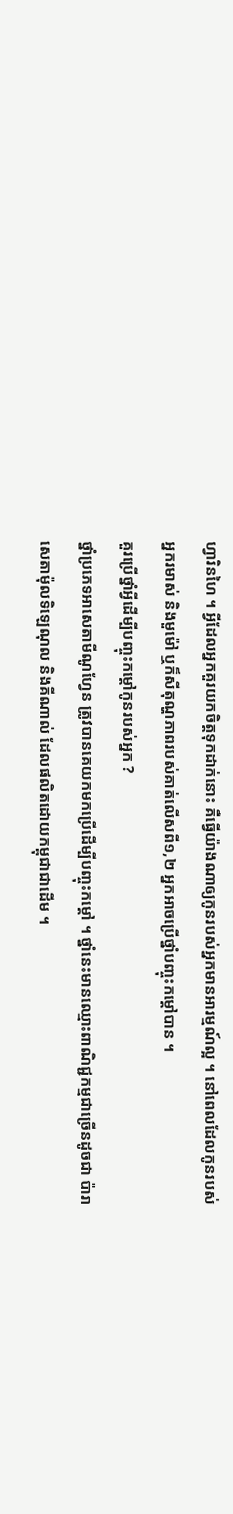ហ្វារិនហៃ ។ អ្វីដែលអ្នកគួរយកចិត្ដទុកដាក់នោះ គឺធ្វើយ៉ាងណាឲ្យកូនរបស់អ្នកមានអារម្មណ៍ល្អ ។ នៅពេលដែលកូនរបស់អ្នករមាស់ និងមួម៉ៅ ឬក៏សីតុណ្ហភាពរបស់គាត់លើសពី១,២ អ្នកអាចប្រើថ្នាំបញ្ចុះកម្តៅបាន ។
គួរប្រើថ្នាំអ្វីដើម្បីបញ្ចុះកម្ដៅកូនរបស់អ្នក ?
ថ្នាំប្រភេទអាសេតាមីណូហ្វែន ត្រូវបានគេយកមកប្រើដើម្បីបញ្ចុះកម្តៅ ។ ថ្នាំនេះមានឈ្មោះពាណិជ្ជកម្មជាច្រើនដូចជា ប៉ារាសេតាម៉ុលទិឡេណុល និងគីណាល់ ដែលផលិតដោយកម្ពុជាជាដើម ។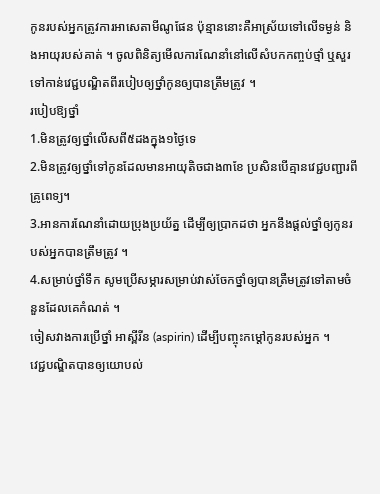កូនរបស់អ្នកត្រូវការអាសេតាមីណូផែន ប៉ុន្មាននោះគឺអាស្រ័យទៅលើទម្ងន់ និងអាយុរបស់គាត់ ។ ចូលពិនិត្យមើលការណែនាំនៅលើសំបកកញ្ចប់ថ្មាំ ឬសួរទៅកាន់វេជ្ជបណ្ឌិតពីរបៀបឲ្យថ្នាំកូនឲ្យបានត្រឹមត្រូវ ។
របៀបឱ្យថ្នាំ
1.មិនត្រូវឲ្យថ្នាំលើសពី៥ដងក្នុង១ថ្ងៃទេ
2.មិនត្រូវឲ្យថ្នាំទៅកូនដែលមានអាយុតិចជាង៣ខែ ប្រសិនបើគ្មានវេជ្ជបញ្ជារពីគ្រូពេទ្យ។
3.អានការណែនាំដោយប្រុងប្រយ័ត្ន ដើម្បីឲ្យប្រាកដថា អ្នកនឹងផ្ដល់ថ្នាំឲ្យកូនរបស់អ្នកបានត្រឹមត្រូវ ។
4.សម្រាប់ថ្នាំទឹក សូមប្រើសម្ភារសម្រាប់វាស់ចែកថ្នាំឲ្យបានត្រឺមត្រូវទៅតាមចំនួនដែលគេកំណត់ ។
ចៀសវាងការប្រើថ្នាំ អាស្ពីរីន (aspirin) ដើម្បីបញ្ចុះកម្ដៅកូនរបស់អ្នក ។
វេជ្ជបណ្ឌិតបានឲ្យយោបល់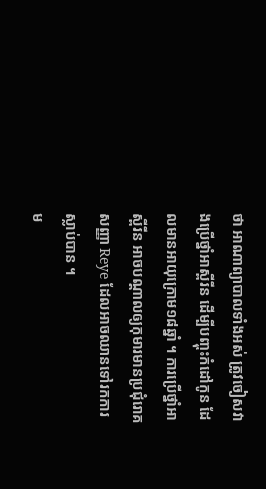ថា អាណាព្យាបាលទាំងអស់ ត្រូវចៀសវាងប្រើថ្នាំអាស្ពីរីន ដើម្បីបញ្ចុះកំដៅកូន ដែលមានអាយុក្រោម១៨ឆ្នាំ ។ ការប្រើថ្នាំអាស្ពីរីន អាចបណ្ដាលឲ្យកុមារមានប្រជុំរោគសញ្ញា Reye ដែលអាចឈានទៅរកការស្លាប់បាន ។
ម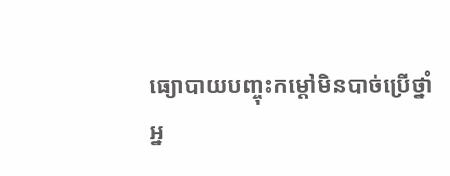ធ្យោបាយបញ្ចុះកម្តៅមិនបាច់ប្រើថ្នាំ
អ្ន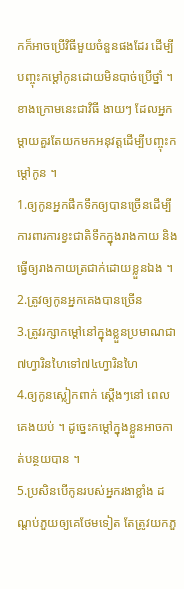កក៏អាចប្រើវិធីមួយចំនួនផងដែរ ដើម្បីបញ្ចុះកម្តៅកូនដោយមិនបាច់ប្រើថ្នាំ ។
ខាងក្រោមនេះជាវិធី ងាយៗ ដែលអ្នកម្ដាយគួរតែយកមកអនុវត្ដដើម្បីបញ្ចុះកម្តៅកូន ។
1.ឲ្យកូនអ្នកផឹកទឹកឲ្យបានច្រើនដើម្បីការពារការខ្វះជាតិទឹកក្នុងរាងកាយ និងធ្វើឲ្យរាងកាយត្រជាក់ដោយខ្លួនឯង ។
2.ត្រូវឲ្យកូនអ្នកគេងបានច្រើន
3.ត្រូវរក្សាកម្ដៅនៅក្នុងខ្លួនប្រមាណជា៧ហ្វារិនហៃទៅ៧៤ហ្វារិនហៃ
4.ឲ្យកូនស្លៀកពាក់ ស្ដើងៗនៅ ពេលគេងយប់ ។ ដូច្នេះកម្តៅក្នុងខ្លួនអាចកាត់បន្ថយបាន ។
5.ប្រសិនបើកូនរបស់អ្នករងាខ្លាំង ដណ្ដប់ភួយឲ្យគេថែមទៀត តែត្រូវយកភួ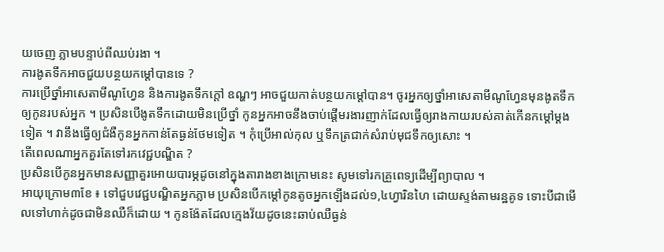យចេញ ភ្លាមបន្ទាប់ពីឈប់រងា ។
ការងូតទឹកអាចជួយបន្ថយកម្ដៅបានទេ ?
ការប្រើថ្នាំអាសេតាមីណូហ្វែន និងការងូតទឹកក្ដៅ ឧណ្ហៗ អាចជួយកាត់បន្ថយកម្ដៅបាន។ ចូរអ្នកឲ្យថ្នាំអាសេតាមីណូហ្វែនមុនងូតទឹកឲ្យកូនរបស់អ្នក ។ ប្រសិនបើងូតទឹកដោយមិនប្រើថ្នាំ កូនអ្នកអាចនឹងចាប់ផ្ដើមរងារញាក់ដែលធ្វើឲ្យរាងកាយរបស់គាត់កើនកម្ដៅម្ដងទៀត ។ វានឹងធ្វើឲ្យជំងឺកូនអ្នកកាន់តែធ្ងន់ថែមទៀត ។ កុំប្រើអាល់កុល ឬទឹកត្រជាក់សំរាប់មុជទឹកឲ្យសោះ ។
តើពេលណាអ្នកគួរតែទៅរកវេជ្ជបណ្ឌិត ?
ប្រសិនបើកូនអ្នកមានសញ្ញាគួរអោយបារម្ភដូចនៅក្នុងតារាងខាងក្រោមនេះ សូមទៅរកគ្រួពេទ្យដើម្បីព្យាបាល ។
អាយុក្រោម៣ខែ ៖ ទៅជួបវេជ្ជបណ្ឌិតអ្នកភ្លាម ប្រសិនបើកម្តៅកូនតូចអ្នកឡើងដល់១,៤ហ្វារិនហៃ ដោយស្ទង់តាមរន្ឋគូទ ទោះបីជាមើលទៅហាក់ដូចជាមិនឈឺក៏ដោយ ។ កូនង៉ែតដែលក្មេងវ័យដូចនេះឆាប់ឈឺធ្ងន់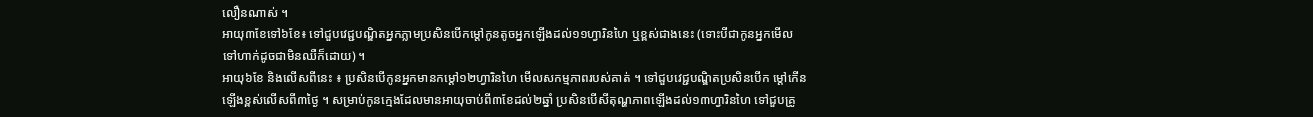លឿនណាស់ ។
អាយុ៣ខែទៅ៦ខែ៖ ទៅជួបវេជ្ជបណ្ឌិតអ្នកភ្លាមប្រសិនបើកម្តៅកូនតូចអ្នកឡើងដល់១១ហ្វារិនហៃ ឬខ្ពស់ជាងនេះ (ទោះបីជាកូនអ្នកមើលទៅហាក់ដូចជាមិនឈឺក៏ដោយ) ។
អាយុ៦ខែ និងលើសពីនេះ ៖ ប្រសិនបើកូនអ្នកមានកម្ដៅ១២ហ្វារិនហៃ មើលសកម្មភាពរបស់គាត់ ។ ទៅជួបវេជ្ជបណ្ឌិតប្រសិនបើក ម្ដៅកើនឡើងខ្ពស់លើសពី៣ថ្ងៃ ។ សម្រាប់កូនក្មេងដែលមានអាយុចាប់ពី៣ខែដល់២ឆ្នាំ ប្រសិនបើសីតុណ្ហភាពឡើងដល់១៣ហ្វារិនហៃ ទៅជួបគ្រូ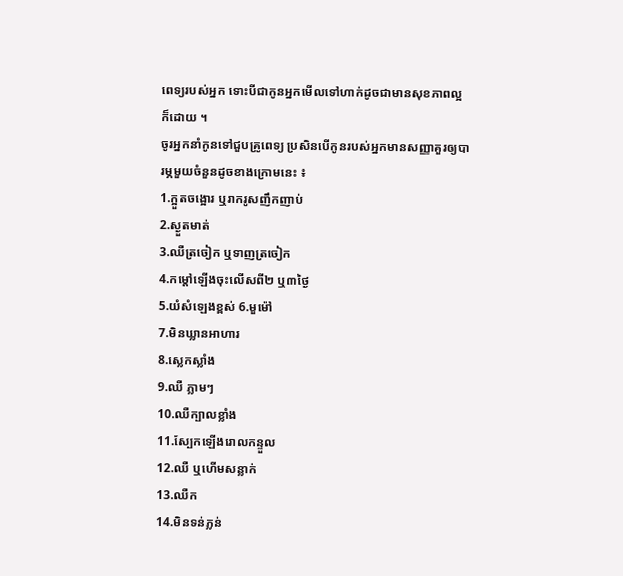ពេទ្យរបស់អ្នក ទោះបីជាកូនអ្នកមើលទៅហាក់ដូចជាមានសុខភាពល្អក៏ដោយ ។
ចូរអ្នកនាំកូនទៅជួបគ្រូពេទ្យ ប្រសិនបើកូនរបស់អ្នកមានសញ្ញាគួរឲ្យបារម្ភមួយចំនួនដូចខាងក្រោមនេះ ៖
1.ក្អួតចង្អោរ ឬរាករូសញឹកញាប់
2.ស្ងួតមាត់
3.ឈឺត្រចៀក ឬទាញត្រចៀក
4.កម្ដៅឡើងចុះលើសពី២ ឬ៣ថ្ងៃ
5.យំសំឡេងខ្ពស់ 6.មួម៉ៅ
7.មិនឃ្លានអាហារ
8.ស្លេកស្លាំង
9.ឈឺ ភ្លាមៗ
10.ឈឺក្បាលខ្លាំង
11.ស្បែកឡើងរោលកន្ទួល
12.ឈឺ ឬហើមសន្លាក់
13.ឈឺក
14.មិនទន់ភ្លន់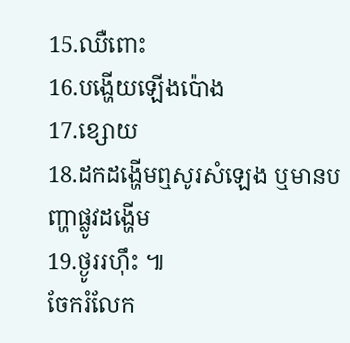15.ឈឺពោះ
16.បង្ហើយឡើងប៉ោង
17.ខ្សោយ
18.ដកដង្ហើមឮសូរសំឡេង ឬមានបញ្ហាផ្លូវដង្ហើម
19.ថ្ងូររហ៊ឹះ ៕
ចែករំលែក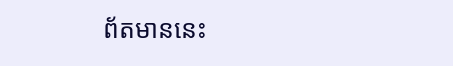ព័តមាននេះ